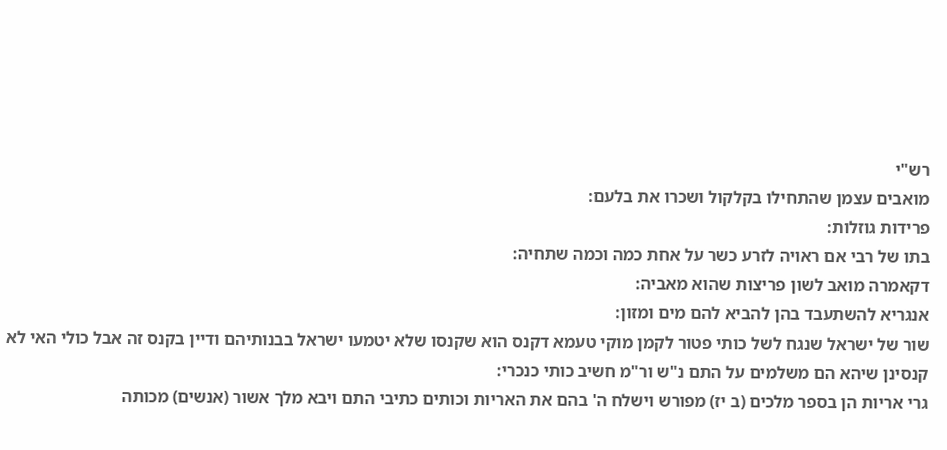רש"י
מואבים עצמן שהתחילו בקלקול ושכרו את בלעם:
פרידות גוזלות:
בתו של רבי אם ראויה לזרע כשר על אחת כמה וכמה שתחיה:
דקאמרה מואב לשון פריצות שהוא מאביה:
אנגריא להשתעבד בהן להביא להם מים ומזון:
שור של ישראל שנגח לשל כותי פטור לקמן מוקי טעמא דקנס הוא שקנסו שלא יטמעו ישראל בבנותיהם ודיין בקנס זה אבל כולי האי לא קנסינן שיהא הם משלמים על התם נ"ש ור"מ חשיב כותי כנכרי:
גרי אריות הן בספר מלכים (ב יז) מפורש וישלח ה' בהם את האריות וכותים כתיבי התם ויבא מלך אשור (אנשים) מכותה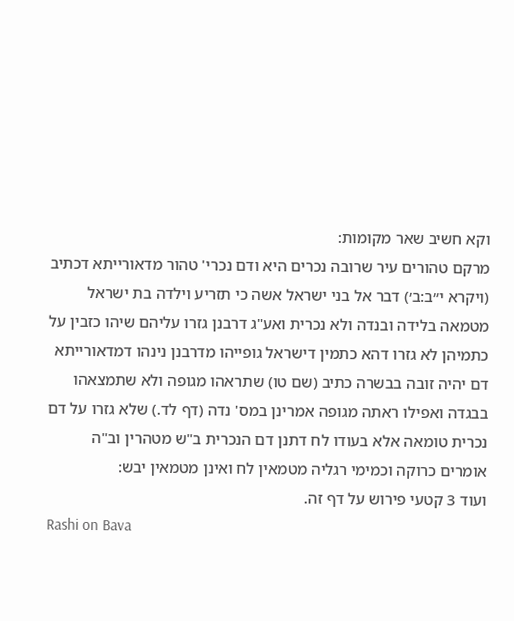וקא חשיב שאר מקומות:
מרקם טהורים עיר שרובה נכרים היא ודם נכרי' טהור מדאורייתא דכתיב (ויקרא י״ב:ב׳) דבר אל בני ישראל אשה כי תזריע וילדה בת ישראל מטמאה בלידה ובנדה ולא נכרית ואע"ג דרבנן גזרו עליהם שיהו כזבין על כתמיהן לא גזרו דהא כתמין דישראל גופייהו מדרבנן נינהו דמדאורייתא דם יהיה זובה בבשרה כתיב (שם טו) שתראהו מגופה ולא שתמצאהו בבגדה ואפילו ראתה מגופה אמרינן במס' נדה (דף לד.) שלא גזרו על דם נכרית טומאה אלא בעודו לח דתנן דם הנכרית ב"ש מטהרין וב"ה אומרים כרוקה וכמימי רגליה מטמאין לח ואינן מטמאין יבש:
ועוד 3 קטעי פירוש על דף זה.
Rashi on Bava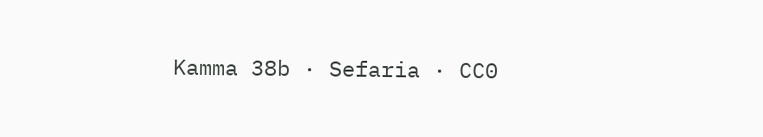Kamma 38b · Sefaria · CC0